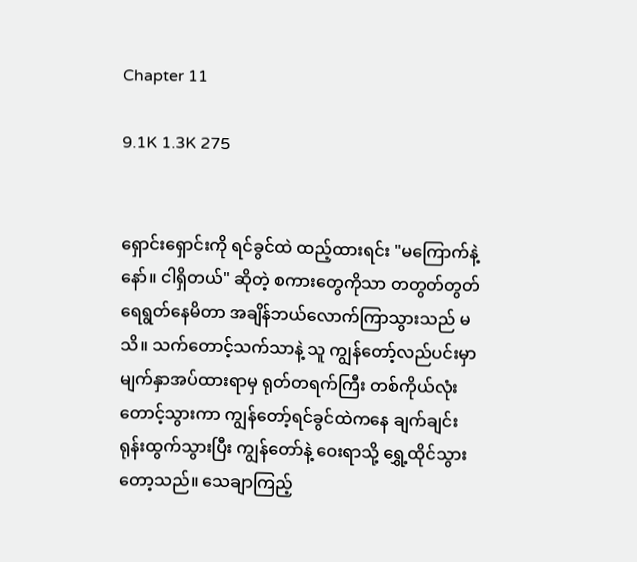Chapter 11

9.1K 1.3K 275


ရှောင်းရှောင်းကို ရင်ခွင်ထဲ ထည့်ထားရင်း "မကြောက်နဲ့နော်။ ငါရှိတယ်" ဆိုတဲ့ စကားတွေကိုသာ တတွတ်တွတ် ရေရွတ်နေမိတာ အချိန်ဘယ်လောက်ကြာသွားသည် မသိ။ သက်တောင့်သက်သာနဲ့ သူ ကျွန်တော့်လည်ပင်းမှာ မျက်နှာအပ်ထားရာမှ ရုတ်တရက်ကြီး တစ်ကိုယ်လုံး တောင့်သွားကာ ကျွန်တော့်ရင်ခွင်ထဲကနေ ချက်ချင်း ရုန်းထွက်သွားပြီး ကျွန်တော်နဲ့ ဝေးရာသို့ ရွှေ့ထိုင်သွားတော့သည်။ သေချာကြည့်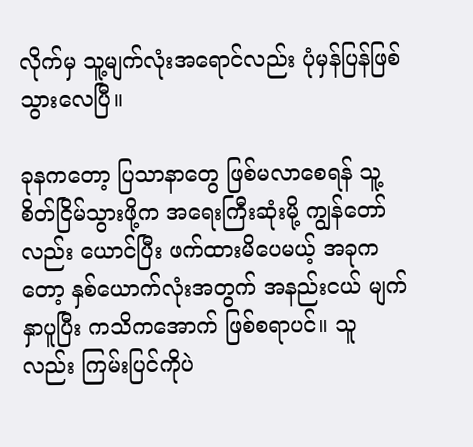လိုက်မှ သူ့မျက်လုံးအရောင်လည်း ပုံမှန်ပြန်ဖြစ်သွားလေပြီ။

ခုနကတော့ ပြသာနာတွေ ဖြစ်မလာစေရန် သူ့စိတ်ငြိမ်သွားဖို့က အရေးကြီးဆုံးမို့ ကျွန်တော်လည်း ယောင်ပြီး ဖက်ထားမိပေမယ့် အခုကတော့ နှစ်ယောက်လုံးအတွက် အနည်းငယ် မျက်နှာပူပြီး ကသိကအောက် ဖြစ်စရာပင်။ သူလည်း ကြမ်းပြင်ကိုပဲ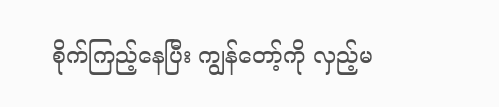စိုက်ကြည့်နေပြီး ကျွန်တော့်ကို လှည့်မ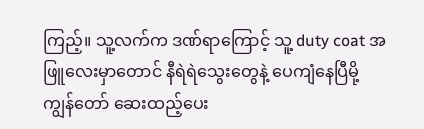ကြည့်။ သူ့လက်က ဒဏ်ရာကြောင့် သူ့ duty coat အဖြူလေးမှာတောင် နီရဲရဲသွေးတွေနဲ့ ပေကျံနေပြီမို့ ကျွန်တော် ဆေးထည့်ပေး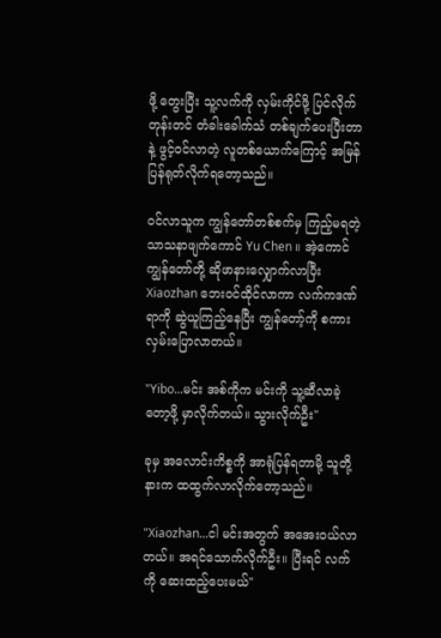ဖို့ တွေးပြီး သူ့လက်ကို လှမ်းကိုင်ဖို့ ပြင်လိုက်တုန်းတင် တံခါးခေါက်သံ တစ်ချက်ပေးပြီးတာနဲ့ ဖွင့်ဝင်လာတဲ့ လူတစ်ယောက်ကြောင့် အမြန်ပြန်ရုတ်လိုက်ရတော့သည်။

ဝင်လာသူက ကျွန်တော်တစ်စက်မှ ကြည့်မရတဲ့ သာသနာဖျက်ကောင် Yu Chen ။ အဲ့ကောင် ကျွန်တော်တို့ ဆိုဖာနားလျှောက်လာပြီး Xiaozhan ဘေးဝင်ထိုင်လာကာ လက်ကဒဏ်ရာကို ဆွဲယူကြည့်နေပြီး ကျွန်တော့်ကို စကားလှမ်းပြောလာတယ်။

"Yibo...မင်း အစ်ကိုက မင်းကို သူ့ဆီလာခဲ့တော့ဖို့ မှာလိုက်တယ်။ သွားလိုက်ဦး"

ခုမှ အလောင်းကိစ္စကို အာရုံပြန်ရတာမို့ သူတို့နားက ထထွက်လာလိုက်တော့သည်။

"Xiaozhan...ငါ မင်းအတွက် အအေးဝယ်လာတယ်။ အရင်သောက်လိုက်ဦး။ ပြီးရင် လက်ကို ဆေးထည့်ပေးမယ်"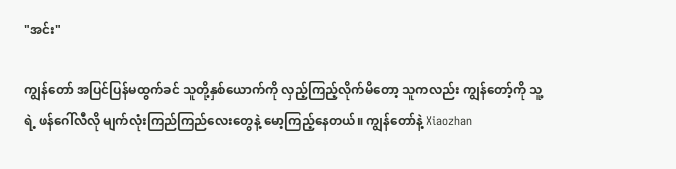"အင်း"

ကျွန်တော် အပြင်ပြန်မထွက်ခင် သူတို့နှစ်ယောက်ကို လှည့်ကြည့်လိုက်မိတော့ သူကလည်း ကျွန်တော့်ကို သူ့ရဲ့ ဖန်ဂေါ်လီလို မျက်လုံးကြည်ကြည်လေးတွေနဲ့ မော့ကြည့်နေတယ်။ ကျွန်တော်နဲ့ Xiaozhan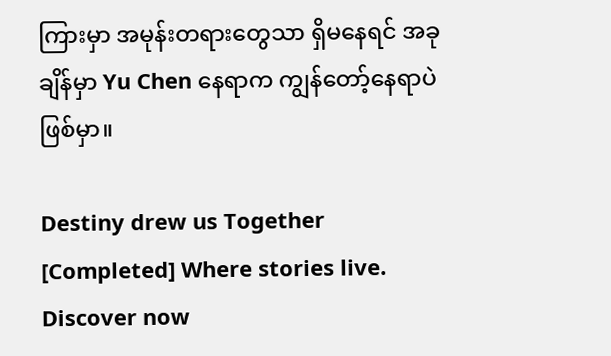ကြားမှာ အမုန်းတရားတွေသာ ရှိမနေရင် အခုချိန်မှာ Yu Chen နေရာက ကျွန်တော့်နေရာပဲ ဖြစ်မှာ။

Destiny drew us Together [Completed] Where stories live. Discover now